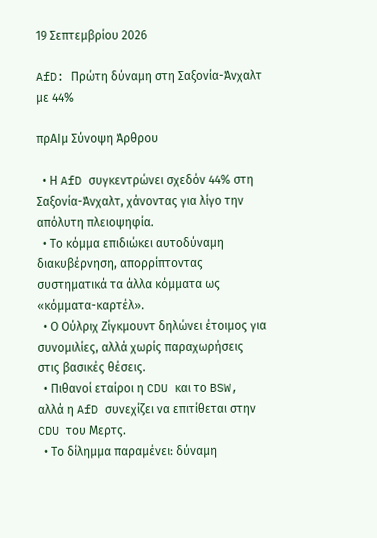19 Σεπτεμβρίου 2026

AfD: Πρώτη δύναμη στη Σαξονία-Άνχαλτ με 44%

πρΑΙμ Σύνοψη Άρθρου

  • Η AfD συγκεντρώνει σχεδόν 44% στη Σαξονία-Άνχαλτ, χάνοντας για λίγο την απόλυτη πλειοψηφία.
  • Το κόμμα επιδιώκει αυτοδύναμη διακυβέρνηση, απορρίπτοντας συστηματικά τα άλλα κόμματα ως «κόμματα-καρτέλ».
  • Ο Ούλριχ Ζίγκμουντ δηλώνει έτοιμος για συνομιλίες, αλλά χωρίς παραχωρήσεις στις βασικές θέσεις.
  • Πιθανοί εταίροι η CDU και το BSW, αλλά η AfD συνεχίζει να επιτίθεται στην CDU του Μερτς.
  • Το δίλημμα παραμένει: δύναμη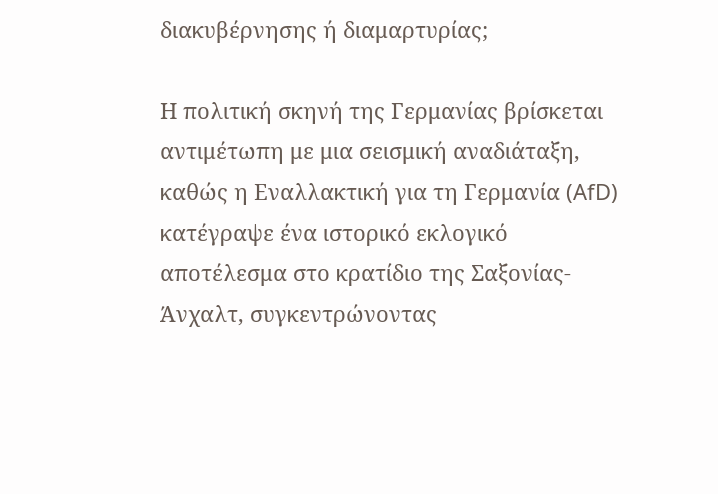διακυβέρνησης ή διαμαρτυρίας;

Η πολιτική σκηνή της Γερμανίας βρίσκεται αντιμέτωπη με μια σεισμική αναδιάταξη, καθώς η Εναλλακτική για τη Γερμανία (AfD) κατέγραψε ένα ιστορικό εκλογικό αποτέλεσμα στο κρατίδιο της Σαξονίας-Άνχαλτ, συγκεντρώνοντας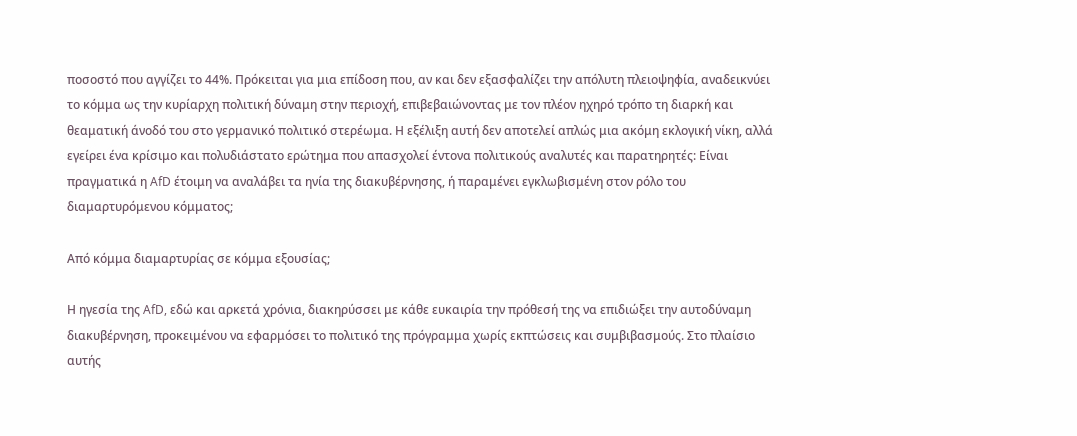ποσοστό που αγγίζει το 44%. Πρόκειται για μια επίδοση που, αν και δεν εξασφαλίζει την απόλυτη πλειοψηφία, αναδεικνύει το κόμμα ως την κυρίαρχη πολιτική δύναμη στην περιοχή, επιβεβαιώνοντας με τον πλέον ηχηρό τρόπο τη διαρκή και θεαματική άνοδό του στο γερμανικό πολιτικό στερέωμα. Η εξέλιξη αυτή δεν αποτελεί απλώς μια ακόμη εκλογική νίκη, αλλά εγείρει ένα κρίσιμο και πολυδιάστατο ερώτημα που απασχολεί έντονα πολιτικούς αναλυτές και παρατηρητές: Είναι πραγματικά η AfD έτοιμη να αναλάβει τα ηνία της διακυβέρνησης, ή παραμένει εγκλωβισμένη στον ρόλο του διαμαρτυρόμενου κόμματος;

Από κόμμα διαμαρτυρίας σε κόμμα εξουσίας;

Η ηγεσία της AfD, εδώ και αρκετά χρόνια, διακηρύσσει με κάθε ευκαιρία την πρόθεσή της να επιδιώξει την αυτοδύναμη διακυβέρνηση, προκειμένου να εφαρμόσει το πολιτικό της πρόγραμμα χωρίς εκπτώσεις και συμβιβασμούς. Στο πλαίσιο αυτής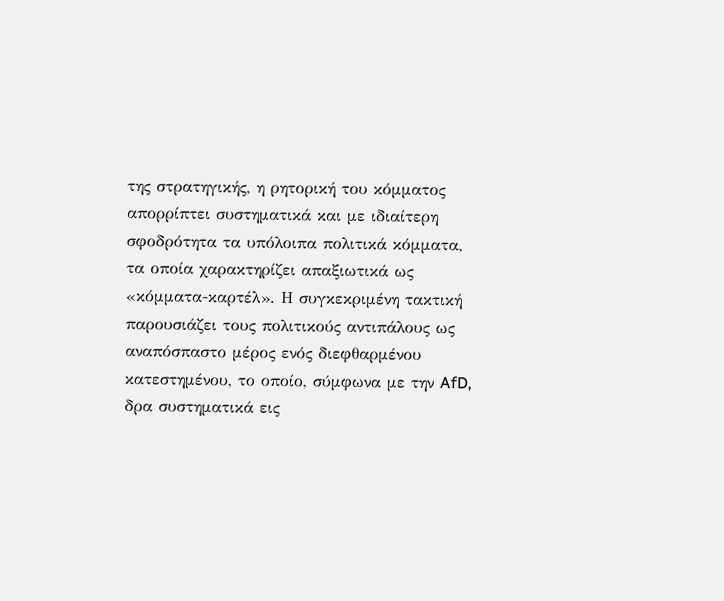της στρατηγικής, η ρητορική του κόμματος απορρίπτει συστηματικά και με ιδιαίτερη σφοδρότητα τα υπόλοιπα πολιτικά κόμματα, τα οποία χαρακτηρίζει απαξιωτικά ως «κόμματα-καρτέλ». Η συγκεκριμένη τακτική παρουσιάζει τους πολιτικούς αντιπάλους ως αναπόσπαστο μέρος ενός διεφθαρμένου κατεστημένου, το οποίο, σύμφωνα με την AfD, δρα συστηματικά εις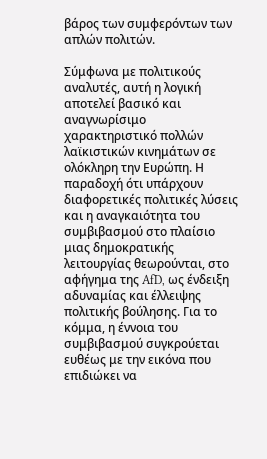βάρος των συμφερόντων των απλών πολιτών.

Σύμφωνα με πολιτικούς αναλυτές, αυτή η λογική αποτελεί βασικό και αναγνωρίσιμο χαρακτηριστικό πολλών λαϊκιστικών κινημάτων σε ολόκληρη την Ευρώπη. Η παραδοχή ότι υπάρχουν διαφορετικές πολιτικές λύσεις και η αναγκαιότητα του συμβιβασμού στο πλαίσιο μιας δημοκρατικής λειτουργίας θεωρούνται, στο αφήγημα της AfD, ως ένδειξη αδυναμίας και έλλειψης πολιτικής βούλησης. Για το κόμμα, η έννοια του συμβιβασμού συγκρούεται ευθέως με την εικόνα που επιδιώκει να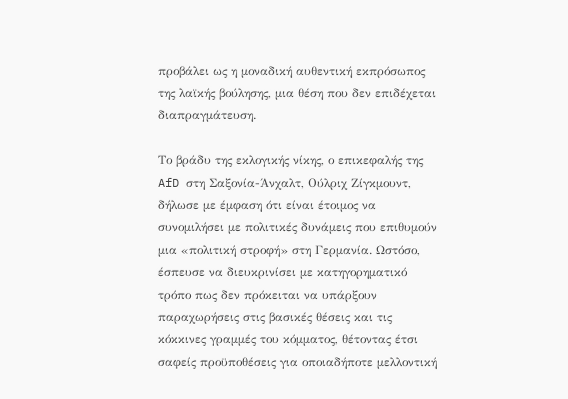προβάλει ως η μοναδική αυθεντική εκπρόσωπος της λαϊκής βούλησης, μια θέση που δεν επιδέχεται διαπραγμάτευση.

Το βράδυ της εκλογικής νίκης, ο επικεφαλής της AfD στη Σαξονία-Άνχαλτ, Ούλριχ Ζίγκμουντ, δήλωσε με έμφαση ότι είναι έτοιμος να συνομιλήσει με πολιτικές δυνάμεις που επιθυμούν μια «πολιτική στροφή» στη Γερμανία. Ωστόσο, έσπευσε να διευκρινίσει με κατηγορηματικό τρόπο πως δεν πρόκειται να υπάρξουν παραχωρήσεις στις βασικές θέσεις και τις κόκκινες γραμμές του κόμματος, θέτοντας έτσι σαφείς προϋποθέσεις για οποιαδήποτε μελλοντική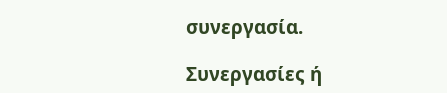συνεργασία.

Συνεργασίες ή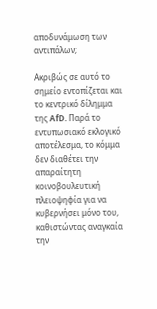αποδυνάμωση των αντιπάλων;

Ακριβώς σε αυτό το σημείο εντοπίζεται και το κεντρικό δίλημμα της AfD. Παρά το εντυπωσιακό εκλογικό αποτέλεσμα, το κόμμα δεν διαθέτει την απαραίτητη κοινοβουλευτική πλειοψηφία για να κυβερνήσει μόνο του, καθιστώντας αναγκαία την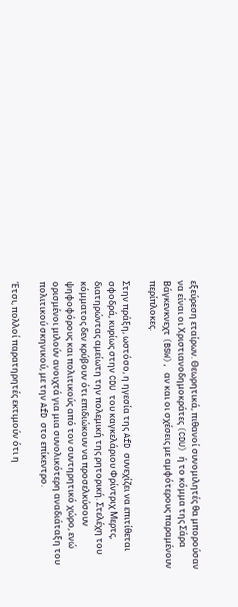εξεύρεση εταίρων. Θεωρητικά, πιθανοί συνομιλητές θα μπορούσαν να είναι οι Χριστιανοδημοκράτες (CDU) ή το κόμμα της Σάρα Βάγκενκνεχτ (BSW), αν και οι σχέσεις με αμφότερους παραμένουν περίπλοκες.

Στην πράξη, ωστόσο, η ηγεσία της AfD συνεχίζει να επιτίθεται σφοδρά, κυρίως στην CDU του καγκελάριου Φρίντριχ Μερτς, διατηρώντας αμείωτη την πολεμική της ρητορική. Στελέχη του κόμματος δεν κρύβουν ότι επιδιώκουν να προσελκύσουν ψηφοφόρους και πολιτικούς από τον συντηρητικό χώρο, ενώ ορισμένοι μιλούν ανοιχτά για μια συνολικότερη αναδιάταξη του πολιτικού σκηνικού, με την AfD στο επίκεντρο.

Έτσι, πολλοί παρατηρητές εκτιμούν ότι η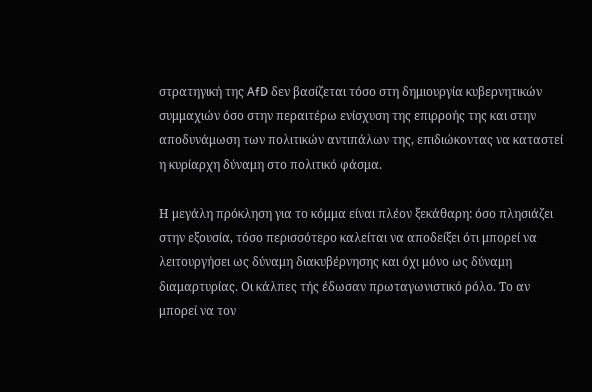στρατηγική της AfD δεν βασίζεται τόσο στη δημιουργία κυβερνητικών συμμαχιών όσο στην περαιτέρω ενίσχυση της επιρροής της και στην αποδυνάμωση των πολιτικών αντιπάλων της, επιδιώκοντας να καταστεί η κυρίαρχη δύναμη στο πολιτικό φάσμα.

Η μεγάλη πρόκληση για το κόμμα είναι πλέον ξεκάθαρη: όσο πλησιάζει στην εξουσία, τόσο περισσότερο καλείται να αποδείξει ότι μπορεί να λειτουργήσει ως δύναμη διακυβέρνησης και όχι μόνο ως δύναμη διαμαρτυρίας. Οι κάλπες τής έδωσαν πρωταγωνιστικό ρόλο. Το αν μπορεί να τον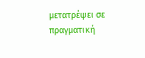μετατρέψει σε πραγματική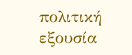πολιτική εξουσία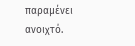παραμένει ανοιχτό.